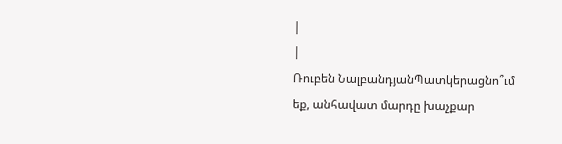|
|
Ռուբեն ՆալբանդյանՊատկերացնո՞ւմ եք, անհավատ մարդը խաչքար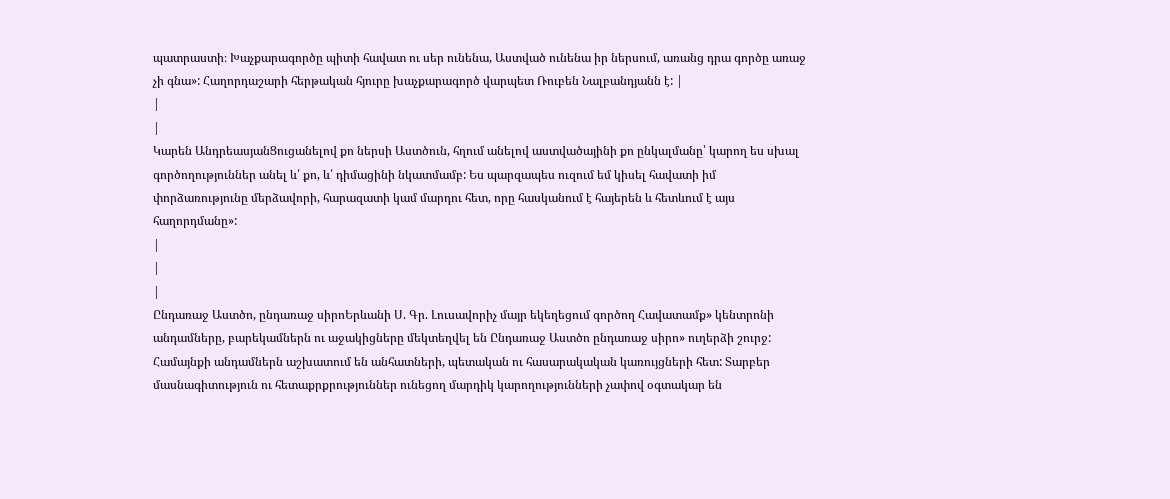պատրաստի։ Խաչքարագործը պիտի հավատ ու սեր ունենա, Աստված ունենա իր ներսում, առանց դրա գործը առաջ չի գնա»: Հաղորդաշարի հերթական հյուրը խաչքարագործ վարպետ Ռուբեն Նալբանդյանն է: |
|
|
Կարեն ԱնդրեասյանՑուցանելով քո ներսի Աստծուն, հղում անելով աստվածայինի քո ընկալմանը՝ կարող ես սխալ գործողություններ անել և՛ քո, և՛ դիմացինի նկատմամբ: Ես պարզապես ուզում եմ կիսել հավատի իմ փորձառությունը մերձավորի, հարազատի կամ մարդու հետ, որը հասկանում է հայերեն և հետևում է այս հաղորդմանը»:
|
|
|
Ընդառաջ Աստծո, ընդառաջ սիրոԵրևանի Ս. Գր. Լուսավորիչ մայր եկեղեցում գործող Հավատամք» կենտրոնի անդամները, բարեկամներն ու աջակիցները մեկտեղվել են Ընդառաջ Աստծո ընդառաջ սիրո» ուղերձի շուրջ: Համայնքի անդամներն աշխատում են անհատների, պետական ու հասարակական կառույցների հետ: Տարբեր մասնագիտություն ու հետաքրքրություններ ունեցող մարդիկ կարողությունների չափով օգտակար են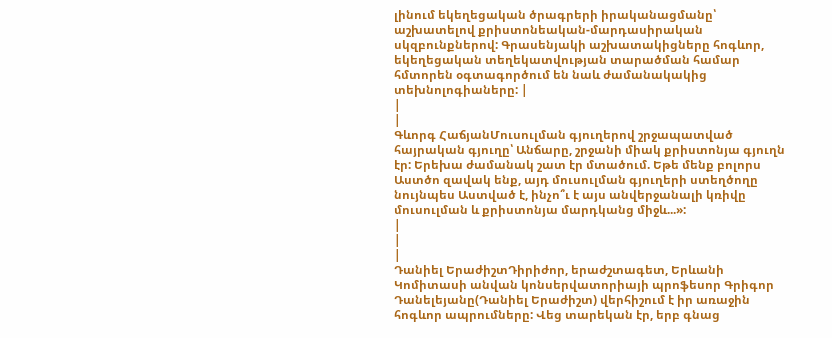լինում եկեղեցական ծրագրերի իրականացմանը՝ աշխատելով քրիստոնեական-մարդասիրական սկզբունքներով: Գրասենյակի աշխատակիցները հոգևոր, եկեղեցական տեղեկատվության տարածման համար հմտորեն օգտագործում են նաև ժամանակակից տեխնոլոգիաները: |
|
|
Գևորգ ՀաճյանՄուսուլման գյուղերով շրջապատված հայրական գյուղը՝ Անճարը, շրջանի միակ քրիստոնյա գյուղն էր: Երեխա ժամանակ շատ էր մտածում. Եթե մենք բոլորս Աստծո զավակ ենք, այդ մուսուլման գյուղերի ստեղծողը նույնպես Աստված է, ինչո՞ւ է այս անվերջանալի կռիվը մուսուլման և քրիստոնյա մարդկանց միջև...»:
|
|
|
Դանիել ԵրաժիշտԴիրիժոր, երաժշտագետ, Երևանի Կոմիտասի անվան կոնսերվատորիայի պրոֆեսոր Գրիգոր Դանելեյանը(Դանիել Երաժիշտ) վերհիշում է իր առաջին հոգևոր ապրումները: Վեց տարեկան էր, երբ գնաց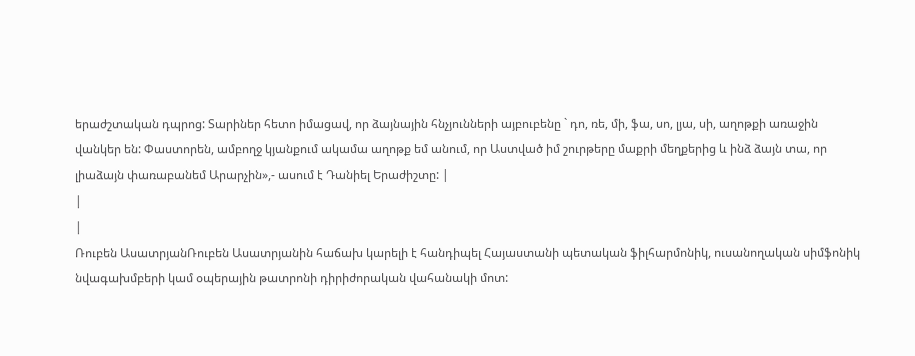երաժշտական դպրոց: Տարիներ հետո իմացավ, որ ձայնային հնչյունների այբուբենը ` դո, ռե, մի, ֆա, սո, լյա, սի, աղոթքի առաջին վանկեր են: Փաստորեն, ամբողջ կյանքում ակամա աղոթք եմ անում, որ Աստված իմ շուրթերը մաքրի մեղքերից և ինձ ձայն տա, որ լիաձայն փառաբանեմ Արարչին»,- ասում է Դանիել Երաժիշտը: |
|
|
Ռուբեն ԱսատրյանՌուբեն Ասատրյանին հաճախ կարելի է հանդիպել Հայաստանի պետական ֆիլհարմոնիկ, ուսանողական սիմֆոնիկ նվագախմբերի կամ օպերային թատրոնի դիրիժորական վահանակի մոտ: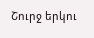Շուրջ երկու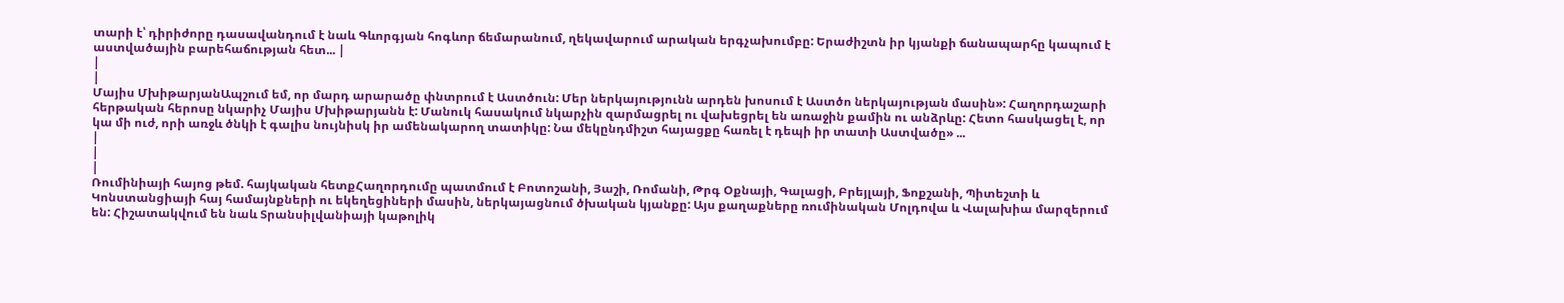տարի է՝ դիրիժորը դասավանդում է նաև Գևորգյան հոգևոր ճեմարանում, ղեկավարում արական երգչախումբը: Երաժիշտն իր կյանքի ճանապարհը կապում է աստվածային բարեհաճության հետ... |
|
|
Մայիս ՄխիթարյանԱպշում եմ, որ մարդ արարածը փնտրում է Աստծուն: Մեր ներկայությունն արդեն խոսում է Աստծո ներկայության մասին»: Հաղորդաշարի հերթական հերոսը նկարիչ Մայիս Մխիթարյանն է: Մանուկ հասակում նկարչին զարմացրել ու վախեցրել են առաջին քամին ու անձրևը: Հետո հասկացել է, որ կա մի ուժ, որի առջև ծնկի է գալիս նույնիսկ իր ամենակարող տատիկը: Նա մեկընդմիշտ հայացքը հառել է դեպի իր տատի Աստվածը» ...
|
|
|
Ռումինիայի հայոց թեմ. հայկական հետքՀաղորդումը պատմում է Բոտոշանի, Յաշի, Ռոմանի, Թրգ Օքնայի, Գալացի, Բրեյլայի, Ֆոքշանի, Պիտեշտի և Կոնստանցիայի հայ համայնքների ու եկեղեցիների մասին, ներկայացնում ծխական կյանքը: Այս քաղաքները ռումինական Մոլդովա և Վալախիա մարզերում են: Հիշատակվում են նաև Տրանսիլվանիայի կաթոլիկ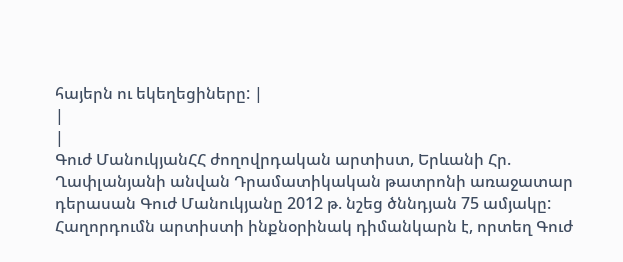հայերն ու եկեղեցիները: |
|
|
Գուժ ՄանուկյանՀՀ ժողովրդական արտիստ, Երևանի Հր. Ղափլանյանի անվան Դրամատիկական թատրոնի առաջատար դերասան Գուժ Մանուկյանը 2012 թ. նշեց ծննդյան 75 ամյակը: Հաղորդումն արտիստի ինքնօրինակ դիմանկարն է, որտեղ Գուժ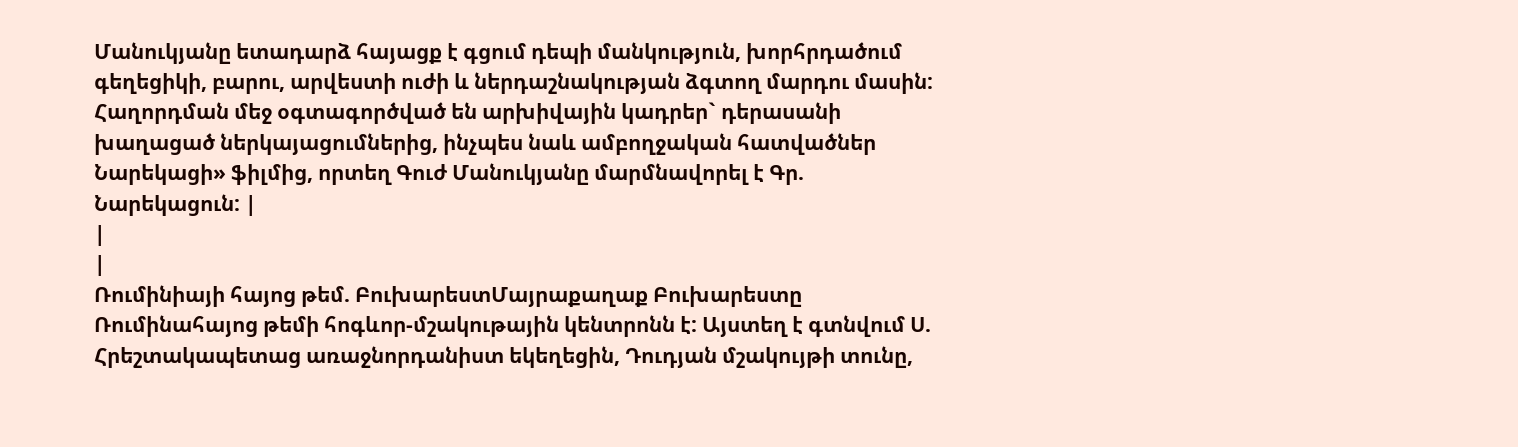Մանուկյանը ետադարձ հայացք է գցում դեպի մանկություն, խորհրդածում գեղեցիկի, բարու, արվեստի ուժի և ներդաշնակության ձգտող մարդու մասին: Հաղորդման մեջ օգտագործված են արխիվային կադրեր` դերասանի խաղացած ներկայացումներից, ինչպես նաև ամբողջական հատվածներ Նարեկացի» ֆիլմից, որտեղ Գուժ Մանուկյանը մարմնավորել է Գր. Նարեկացուն: |
|
|
Ռումինիայի հայոց թեմ. ԲուխարեստՄայրաքաղաք Բուխարեստը Ռումինահայոց թեմի հոգևոր-մշակութային կենտրոնն է: Այստեղ է գտնվում Ս. Հրեշտակապետաց առաջնորդանիստ եկեղեցին, Դուդյան մշակույթի տունը,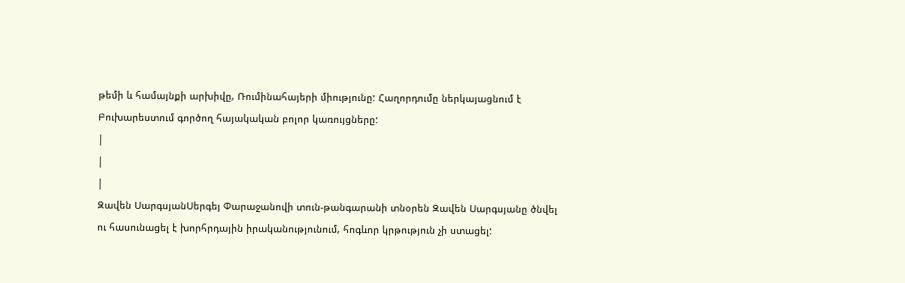թեմի և համայնքի արխիվը, Ռումինահայերի միությունը: Հաղորդումը ներկայացնում է Բուխարեստում գործող հայակական բոլոր կառույցները:
|
|
|
Զավեն ՍարգսյանՍերգեյ Փարաջանովի տուն-թանգարանի տնօրեն Զավեն Սարգսյանը ծնվել ու հասունացել է խորհրդային իրականությունում, հոգևոր կրթություն չի ստացել: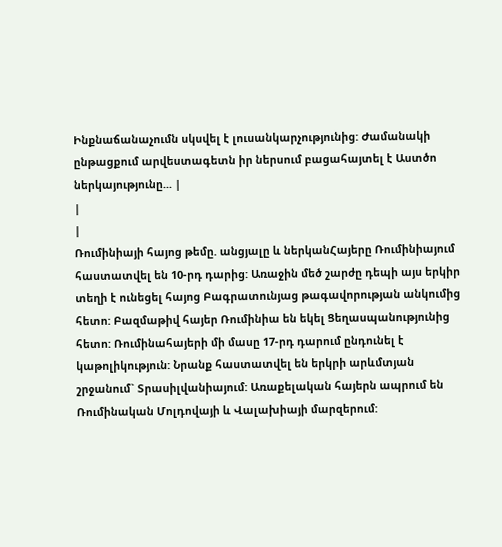Ինքնաճանաչումն սկսվել է լուսանկարչությունից: Ժամանակի ընթացքում արվեստագետն իր ներսում բացահայտել է Աստծո ներկայությունը... |
|
|
Ռումինիայի հայոց թեմը. անցյալը և ներկանՀայերը Ռումինիայում հաստատվել են 10-րդ դարից: Առաջին մեծ շարժը դեպի այս երկիր տեղի է ունեցել հայոց Բագրատունյաց թագավորության անկումից հետո: Բազմաթիվ հայեր Ռումինիա են եկել Ցեղասպանությունից հետո: Ռումինահայերի մի մասը 17-րդ դարում ընդունել է կաթոլիկություն: Նրանք հաստատվել են երկրի արևմտյան շրջանում` Տրասիլվանիայում: Առաքելական հայերն ապրում են Ռումինական Մոլդովայի և Վալախիայի մարզերում: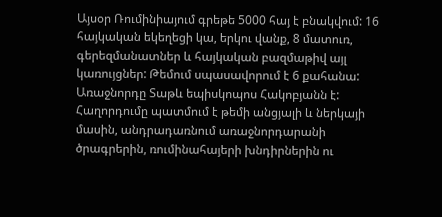Այսօր Ռումինիայում գրեթե 5000 հայ է բնակվում: 16 հայկական եկեղեցի կա, երկու վանք, 8 մատուռ, գերեզմանատներ և հայկական բազմաթիվ այլ կառույցներ: Թեմում սպասավորում է 6 քահանա: Առաջնորդը Տաթև եպիսկոպոս Հակոբյանն է: Հաղորդումը պատմում է թեմի անցյալի և ներկայի մասին, անդրադառնում առաջնորդարանի ծրագրերին, ռումինահայերի խնդիրներին ու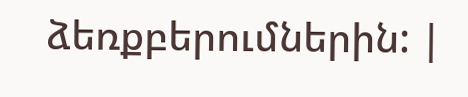ձեռքբերումներին: |